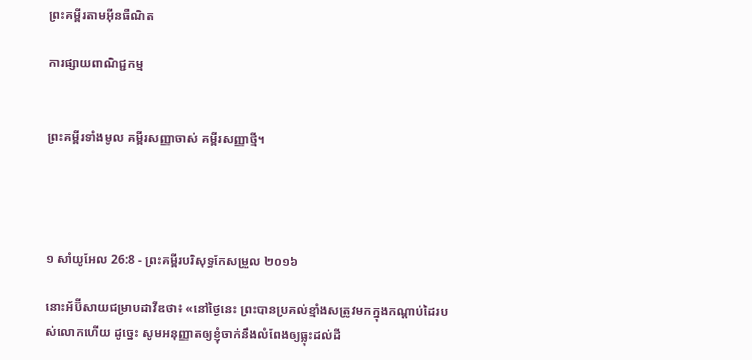ព្រះគម្ពីរតាមអ៊ីនធឺណិត

ការផ្សាយពាណិជ្ជកម្ម


ព្រះគម្ពីរទាំងមូល គម្ពីរសញ្ញាចាស់ គម្ពីរសញ្ញាថ្មី។




១ សាំ‌យូ‌អែល 26:8 - ព្រះគម្ពីរបរិសុទ្ធកែសម្រួល ២០១៦

នោះអ័ប៊ី‌សាយជម្រាបដាវីឌថា៖ «នៅថ្ងៃនេះ ព្រះបានប្រគល់ខ្មាំងសត្រូវមកក្នុងកណ្ដាប់ដៃរបស់លោកហើយ ដូច្នេះ សូមអនុញ្ញាតឲ្យខ្ញុំចាក់នឹងលំពែងឲ្យធ្លុះដល់ដី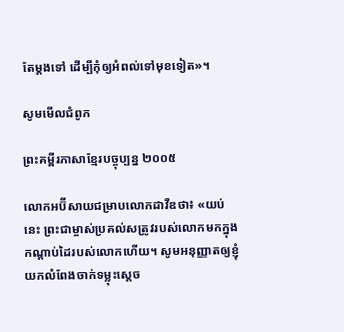តែម្តងទៅ ដើម្បីកុំឲ្យអំពល់ទៅមុខទៀត»។

សូមមើលជំពូក

ព្រះគម្ពីរភាសាខ្មែរបច្ចុប្បន្ន ២០០៥

លោកអប៊ី‌សាយជម្រាបលោកដាវីឌថា៖ «យប់នេះ ព្រះ‌ជាម្ចាស់ប្រគល់សត្រូវរបស់លោកមកក្នុងកណ្ដាប់ដៃរបស់លោកហើយ។ សូមអនុញ្ញាតឲ្យខ្ញុំយកលំពែងចាក់ទម្លុះស្ដេច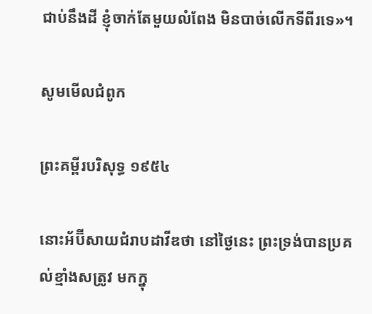ជាប់នឹងដី ខ្ញុំចាក់តែមួយលំពែង មិនបាច់លើកទីពីរទេ»។

សូមមើលជំពូក

ព្រះគម្ពីរបរិសុទ្ធ ១៩៥៤

នោះអ័ប៊ី‌សាយជំរាបដាវីឌថា នៅថ្ងៃនេះ ព្រះ‌ទ្រង់បានប្រគល់ខ្មាំងសត្រូវ មកក្នុ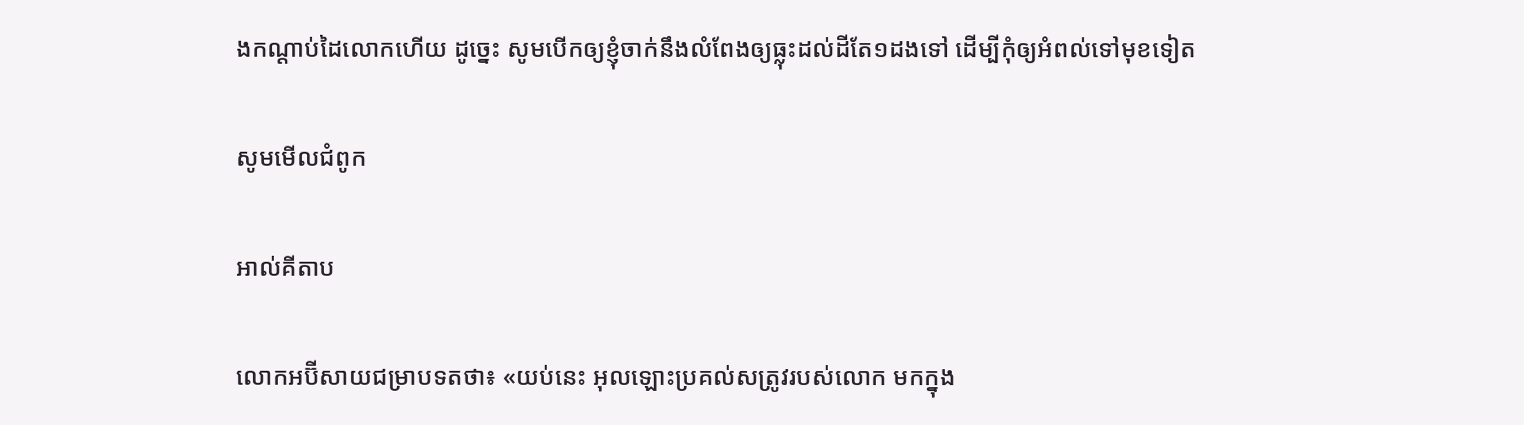ងកណ្តាប់ដៃលោកហើយ ដូច្នេះ សូមបើកឲ្យខ្ញុំចាក់នឹងលំពែងឲ្យធ្លុះដល់ដីតែ១ដងទៅ ដើម្បីកុំឲ្យអំពល់ទៅមុខទៀត

សូមមើលជំពូក

អាល់គីតាប

លោកអប៊ី‌សាយជម្រាបទតថា៖ «យប់នេះ អុលឡោះប្រគល់សត្រូវរបស់លោក មកក្នុង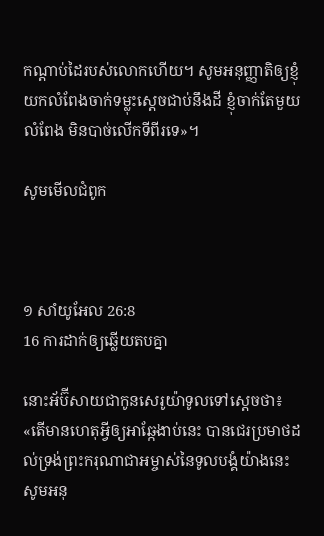កណ្តាប់ដៃរបស់លោកហើយ។ សូមអនុញ្ញាតិឲ្យខ្ញុំយកលំពែងចាក់ទម្លុះស្តេចជាប់នឹងដី ខ្ញុំចាក់តែមួយលំពែង មិនបាច់លើកទីពីរទេ»។

សូមមើលជំពូក



១ សាំ‌យូ‌អែល 26:8
16 ការដាក់ឲ្យឆ្លើយតបគ្នា

នោះអ័ប៊ី‌សាយជាកូនសេរូយ៉ាទូលទៅស្តេចថា៖ «តើមានហេតុអ្វីឲ្យអាឆ្កែងាប់នេះ បានជេរប្រមាថដល់ទ្រង់ព្រះ‌ករុណាជាអម្ចាស់នៃទូល‌បង្គំយ៉ាងនេះ សូមអនុ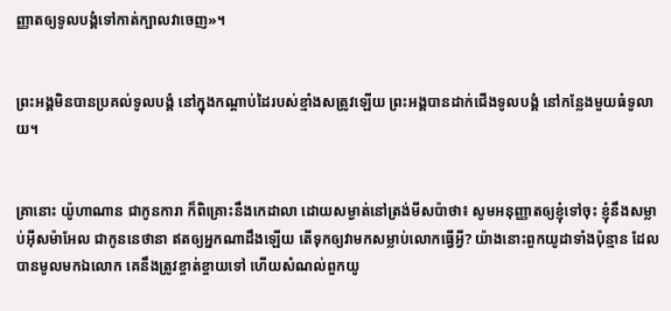ញ្ញាតឲ្យទូល‌បង្គំទៅកាត់ក្បាលវាចេញ»។


ព្រះ‌អង្គមិនបានប្រគល់ទូល‌បង្គំ នៅក្នុងកណ្ដាប់ដៃរបស់ខ្មាំងសត្រូវឡើយ ព្រះ‌អង្គបានដាក់ជើងទូល‌បង្គំ នៅកន្លែងមួយធំទូលាយ។


គ្រានោះ យ៉ូ‌ហា‌ណាន ជាកូនការា ក៏ពិគ្រោះនឹងកេដាលា ដោយសម្ងាត់នៅត្រង់មីសប៉ាថា៖ សូមអនុញ្ញាតឲ្យខ្ញុំទៅចុះ ខ្ញុំនឹងសម្លាប់អ៊ីស‌ម៉ា‌អែល ជាកូននេថានា ឥតឲ្យអ្នកណាដឹងឡើយ តើទុកឲ្យវាមកសម្លាប់លោកធ្វើអ្វី? យ៉ាងនោះពួកយូដាទាំងប៉ុន្មាន ដែលបានមូលមកឯលោក គេនឹងត្រូវខ្ចាត់‌ខ្ចាយទៅ ហើយសំណល់ពួកយូ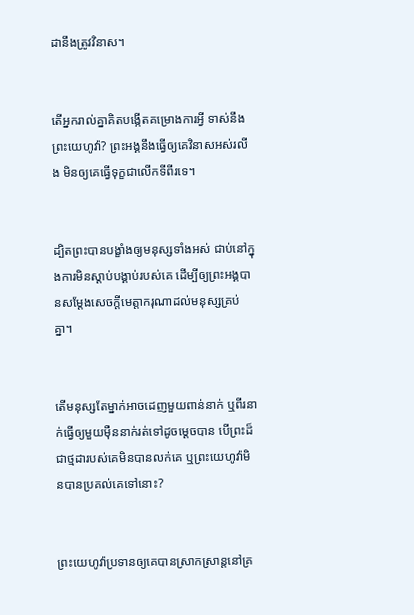ដានឹងត្រូវវិនាស។


តើអ្នករាល់គ្នាគិតបង្កើតគម្រោងការអ្វី ទាស់នឹងព្រះ‌យេហូវ៉ា? ព្រះ‌អង្គនឹងធ្វើឲ្យគេវិនាសអស់រលីង មិនឲ្យគេធ្វើទុក្ខជាលើកទីពីរទេ។


ដ្បិតព្រះបានបង្ខាំងឲ្យមនុស្សទាំងអស់ ជាប់នៅក្នុងការមិនស្តាប់បង្គាប់របស់គេ ដើម្បីឲ្យព្រះ‌អង្គបានសម្ដែងសេចក្តីមេត្តា‌ករុណាដល់មនុស្សគ្រប់គ្នា។


តើមនុស្សតែម្នាក់អាចដេញមួយពាន់នាក់ ឬពីរនាក់ធ្វើឲ្យមួយម៉ឺននាក់រត់ទៅដូចម្ដេចបាន បើព្រះដ៏ជាថ្មដារបស់គេមិនបានលក់គេ ឬព្រះ‌យេហូវ៉ាមិនបានប្រគល់គេទៅនោះ?


ព្រះ‌យេហូវ៉ាប្រទានឲ្យគេបានស្រាកស្រាន្តនៅគ្រ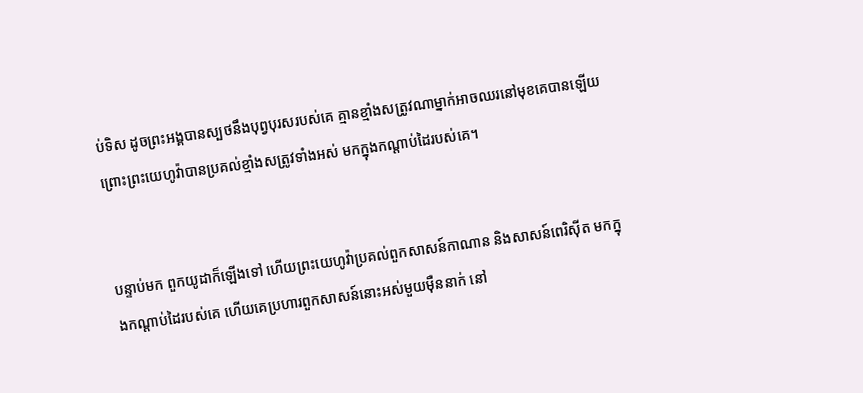ប់ទិស ដូចព្រះ‌អង្គបានស្បថនឹងបុព្វ‌បុរសរបស់គេ គ្មានខ្មាំងសត្រូវណាម្នាក់អាចឈរនៅមុខគេបានឡើយ ព្រោះព្រះ‌យេហូវ៉ាបានប្រគល់ខ្មាំងសត្រូវទាំងអស់ មកក្នុងកណ្ដាប់ដៃរបស់គេ។


បន្ទាប់មក ពួកយូដាក៏ឡើងទៅ ហើយព្រះ‌យេហូវ៉ាប្រគល់ពួកសាសន៍កាណាន និងសាសន៍ពេរិស៊ីត មកក្នុងកណ្ដាប់ដៃរបស់គេ ហើយគេប្រហារពួកសាសន៍នោះអស់មួយម៉ឺននាក់ នៅ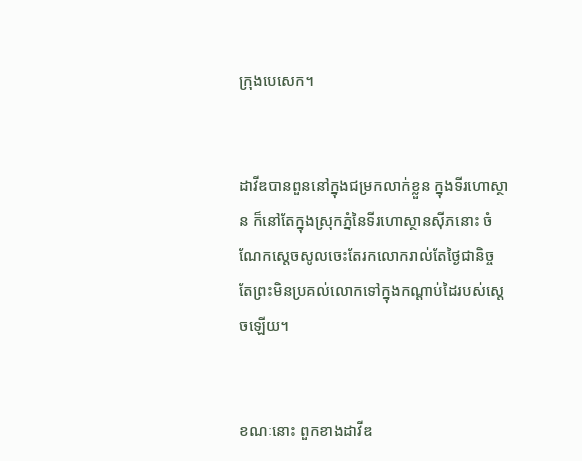ក្រុងបេសេក។


ដាវីឌបានពួននៅក្នុងជម្រកលាក់ខ្លួន ក្នុងទីរហោ‌ស្ថាន ក៏នៅតែក្នុងស្រុកភ្នំនៃទីរហោ‌ស្ថានស៊ីភនោះ ចំណែកស្តេចសូលចេះតែរកលោករាល់តែថ្ងៃជា‌និច្ច តែព្រះមិនប្រគល់លោកទៅក្នុងកណ្ដាប់ដៃរបស់ស្តេចឡើយ។


ខណៈនោះ ពួកខាងដាវីឌ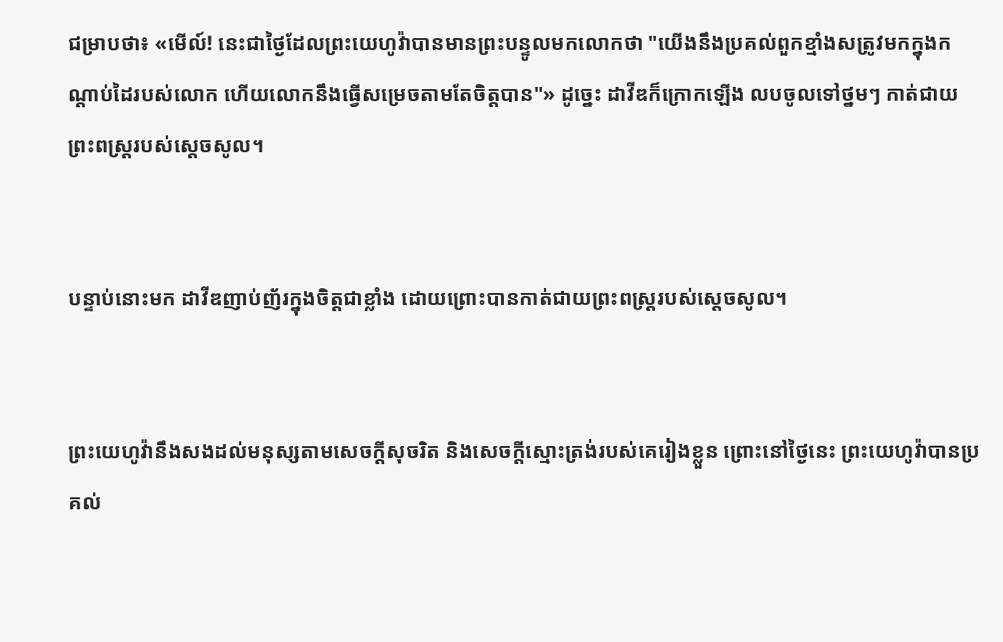ជម្រាបថា៖ «មើល៍! នេះជាថ្ងៃដែលព្រះ‌យេហូវ៉ាបានមានព្រះ‌បន្ទូលមកលោកថា "យើងនឹងប្រគល់ពួកខ្មាំងសត្រូវមកក្នុងកណ្ដាប់ដៃរបស់លោក ហើយលោកនឹងធ្វើសម្រេចតាមតែចិត្តបាន"» ដូច្នេះ ដាវីឌក៏ក្រោកឡើង លបចូលទៅថ្នមៗ កាត់ជាយព្រះ‌ពស្ត្ររបស់ស្ដេចសូល។


បន្ទាប់នោះមក ដាវីឌញាប់ញ័រក្នុងចិត្តជាខ្លាំង ដោយព្រោះបានកាត់ជាយព្រះ‌ពស្ត្ររបស់ស្តេចសូល។


ព្រះ‌យេហូវ៉ានឹងសងដល់មនុស្សតាមសេចក្ដីសុចរិត និងសេចក្ដីស្មោះត្រង់របស់គេរៀងខ្លួន ព្រោះនៅថ្ងៃនេះ ព្រះ‌យេហូវ៉ាបានប្រគល់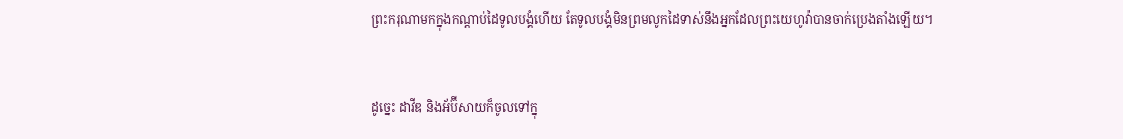ព្រះ‌ករុណាមកក្នុងកណ្ដាប់ដៃទូល‌បង្គំហើយ តែទូល‌បង្គំមិនព្រមលូកដៃទាស់នឹងអ្នកដែលព្រះ‌យេហូវ៉ាបានចាក់ប្រេងតាំងឡើយ។


ដូច្នេះ ដាវីឌ និងអ័ប៊ី‌សាយក៏ចូលទៅក្នុ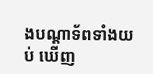ងបណ្ដាទ័ពទាំងយប់ ឃើញ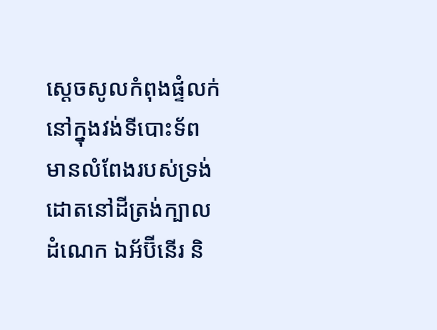ស្ដេចសូលកំពុងផ្ទំលក់នៅក្នុងវង់ទីបោះទ័ព មានលំពែងរបស់ទ្រង់ដោតនៅដីត្រង់ក្បាលដំណេក ឯអ័ប៊ី‌នើរ និ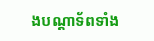ងបណ្ដាទ័ពទាំង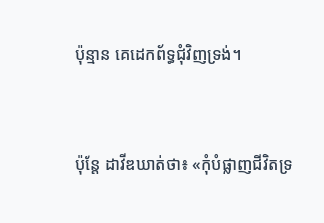ប៉ុន្មាន គេដេកព័ទ្ធជុំវិញទ្រង់។


ប៉ុន្តែ ដាវីឌឃាត់ថា៖ «កុំបំផ្លាញជីវិតទ្រ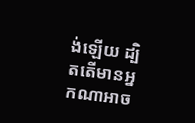ង់ឡើយ ដ្បិតតើមានអ្នកណាអាច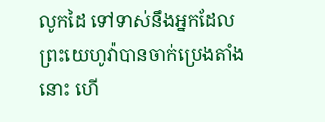លូកដៃ ទៅទាស់នឹងអ្នកដែលព្រះ‌យេហូវ៉ាបានចាក់ប្រេងតាំងនោះ ហើ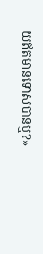យឥតមានទោសបានឬ?»